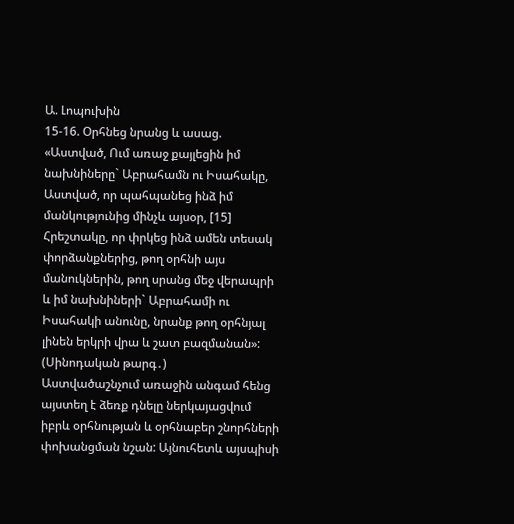Ա. Լոպուխին
15-16. Օրհնեց նրանց և ասաց. «Աստված, Ում առաջ քայլեցին իմ նախնիները` Աբրահամն ու Իսահակը, Աստված, որ պահպանեց ինձ իմ մանկությունից մինչև այսօր, [15] Հրեշտակը, որ փրկեց ինձ ամեն տեսակ փորձանքներից, թող օրհնի այս մանուկներին, թող սրանց մեջ վերապրի և իմ նախնիների` Աբրահամի ու Իսահակի անունը, նրանք թող օրհնյալ լինեն երկրի վրա և շատ բազմանան»: (Սինոդական թարգ․)
Աստվածաշնչում առաջին անգամ հենց այստեղ է ձեռք դնելը ներկայացվում իբրև օրհնության և օրհնաբեր շնորհների փոխանցման նշան: Այնուհետև այսպիսի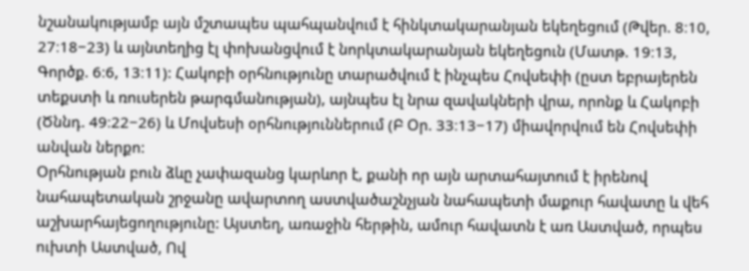նշանակությամբ այն մշտապես պահպանվում է հինկտակարանյան եկեղեցում (Թվեր. 8։10, 27։18−23) և այնտեղից էլ փոխանցվում է նորկտակարանյան եկեղեցուն (Մատթ. 19։13, Գործք. 6։6, 13։11): Հակոբի օրհնությունը տարածվում է ինչպես Հովսեփի (ըստ եբրայերեն տեքստի և ռուսերեն թարգմանության), այնպես էլ նրա զավակների վրա, որոնք և Հակոբի (Ծննդ. 49։22−26) և Մովսեսի օրհնություններում (Բ Օր. 33։13−17) միավորվում են Հովսեփի անվան ներքո:
Օրհնության բուն ձևը չափազանց կարևոր է, քանի որ այն արտահայտում է իրենով նահապետական շրջանը ավարտող աստվածաշնչյան նահապետի մաքուր հավատը և վեհ աշխարհայեցողությունը: Այստեղ, առաջին հերթին, ամուր հավատն է առ Աստված, որպես ուխտի Աստված, Ով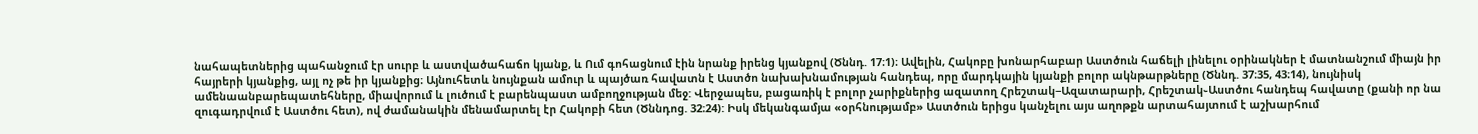նահապետներից պահանջում էր սուրբ և աստվածահաճո կյանք, և Ում գոհացնում էին նրանք իրենց կյանքով (Ծննդ. 17։1)։ Ավելին, Հակոբը խոնարհաբար Աստծուն հաճելի լինելու օրինակներ է մատնանշում միայն իր հայրերի կյանքից, այլ ոչ թե իր կյանքից։ Այնուհետև նույնքան ամուր և պայծառ հավատն է Աստծո նախախնամության հանդեպ, որը մարդկային կյանքի բոլոր ակնթարթները (Ծննդ. 37։35, 43։14), նույնիսկ ամենաանբարեպատեհները, միավորում և լուծում է բարենպաստ ամբողջության մեջ: Վերջապես, բացառիկ է բոլոր չարիքներից ազատող Հրեշտակ−Ազատարարի, Հրեշտակ֊Աստծու հանդեպ հավատը (քանի որ նա զուգադրվում է Աստծու հետ), ով ժամանակին մենամարտել էր Հակոբի հետ (Ծննդոց. 32։24): Իսկ մեկանգամյա «օրհնությամբ» Աստծուն երիցս կանչելու այս աղոթքն արտահայտում է աշխարհում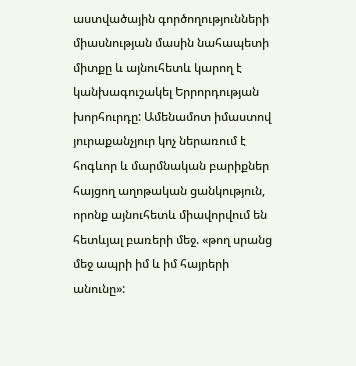աստվածային գործողությունների միասնության մասին նահապետի միտքը և այնուհետև կարող է կանխագուշակել Երրորդության խորհուրդը: Ամենամոտ իմաստով յուրաքանչյուր կոչ ներառում է հոգևոր և մարմնական բարիքներ հայցող աղոթական ցանկություն, որոնք այնուհետև միավորվում են հետևյալ բառերի մեջ. «թող սրանց մեջ ապրի իմ և իմ հայրերի անունը»: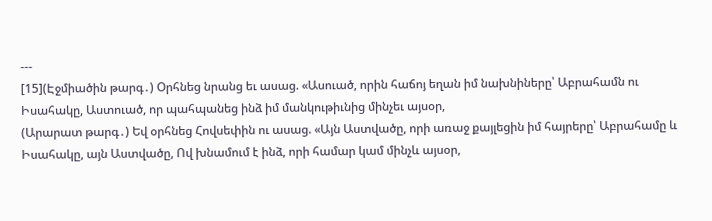---
[15](Էջմիածին թարգ․) Օրհնեց նրանց եւ ասաց. «Ասուած, որին հաճոյ եղան իմ նախնիները՝ Աբրահամն ու Իսահակը, Աստուած, որ պահպանեց ինձ իմ մանկութիւնից մինչեւ այսօր,
(Արարատ թարգ․) Եվ օրհնեց Հովսեփին ու ասաց. «Այն Աստվածը, որի առաջ քայլեցին իմ հայրերը՝ Աբրահամը և Իսահակը, այն Աստվածը, Ով խնամում է ինձ, որի համար կամ մինչև այսօր,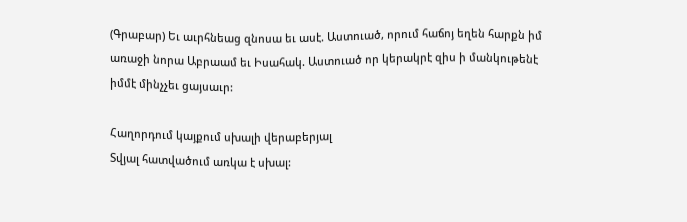(Գրաբար) Եւ աւրհնեաց զնոսա եւ ասէ. Աստուած, որում հաճոյ եղեն հարքն իմ առաջի նորա Աբրաամ եւ Իսահակ. Աստուած որ կերակրէ զիս ի մանկութենէ իմմէ մինչչեւ ցայսաւր:

Հաղորդում կայքում սխալի վերաբերյալ
Տվյալ հատվածում առկա է սխալ: